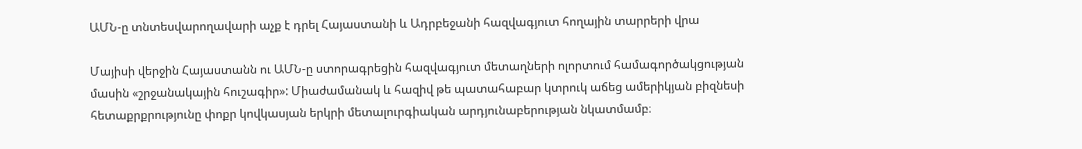ԱՄՆ-ը տնտեսվարողավարի աչք է դրել Հայաստանի և Ադրբեջանի հազվագյուտ հողային տարրերի վրա

Մայիսի վերջին Հայաստանն ու ԱՄՆ-ը ստորագրեցին հազվագյուտ մետաղների ոլորտում համագործակցության մասին «շրջանակային հուշագիր»: Միաժամանակ և հազիվ թե պատահաբար կտրուկ աճեց ամերիկյան բիզնեսի հետաքրքրությունը փոքր կովկասյան երկրի մետալուրգիական արդյունաբերության նկատմամբ։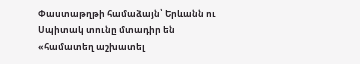Փաստաթղթի համաձայն՝ Երևանն ու Սպիտակ տունը մտադիր են «համատեղ աշխատել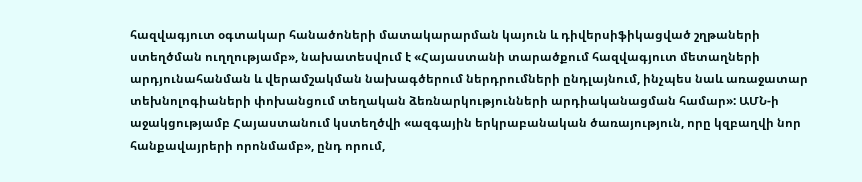հազվագյուտ օգտակար հանածոների մատակարարման կայուն և դիվերսիֆիկացված շղթաների ստեղծման ուղղությամբ», նախատեսվում է «Հայաստանի տարածքում հազվագյուտ մետաղների արդյունահանման և վերամշակման նախագծերում ներդրումների ընդլայնում, ինչպես նաև առաջատար տեխնոլոգիաների փոխանցում տեղական ձեռնարկությունների արդիականացման համար»: ԱՄՆ-ի աջակցությամբ Հայաստանում կստեղծվի «ազգային երկրաբանական ծառայություն, որը կզբաղվի նոր հանքավայրերի որոնմամբ», ընդ որում,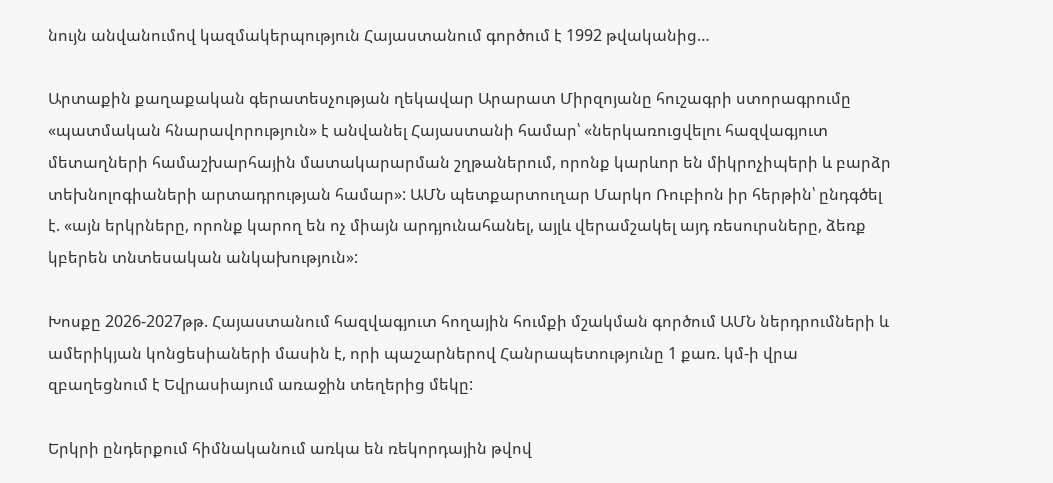նույն անվանումով կազմակերպություն Հայաստանում գործում է 1992 թվականից…

Արտաքին քաղաքական գերատեսչության ղեկավար Արարատ Միրզոյանը հուշագրի ստորագրումը «պատմական հնարավորություն» է անվանել Հայաստանի համար՝ «ներկառուցվելու հազվագյուտ մետաղների համաշխարհային մատակարարման շղթաներում, որոնք կարևոր են միկրոչիպերի և բարձր տեխնոլոգիաների արտադրության համար»: ԱՄՆ պետքարտուղար Մարկո Ռուբիոն իր հերթին՝ ընդգծել է. «այն երկրները, որոնք կարող են ոչ միայն արդյունահանել, այլև վերամշակել այդ ռեսուրսները, ձեռք կբերեն տնտեսական անկախություն»:

Խոսքը 2026-2027թթ. Հայաստանում հազվագյուտ հողային հումքի մշակման գործում ԱՄՆ ներդրումների և ամերիկյան կոնցեսիաների մասին է, որի պաշարներով Հանրապետությունը 1 քառ. կմ-ի վրա զբաղեցնում է Եվրասիայում առաջին տեղերից մեկը:

Երկրի ընդերքում հիմնականում առկա են ռեկորդային թվով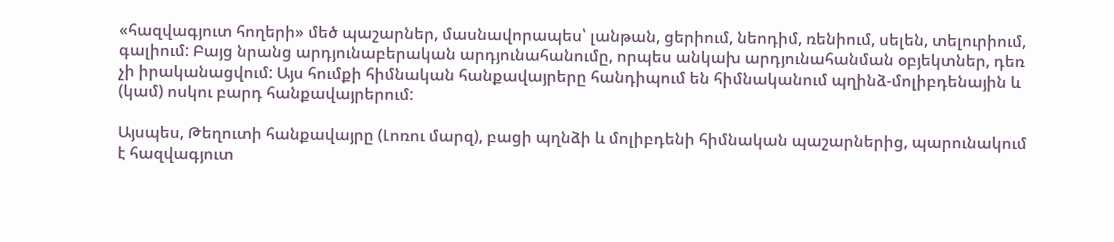«հազվագյուտ հողերի» մեծ պաշարներ, մասնավորապես՝ լանթան, ցերիում, նեոդիմ, ռենիում, սելեն, տելուրիում, գալիում: Բայց նրանց արդյունաբերական արդյունահանումը, որպես անկախ արդյունահանման օբյեկտներ, դեռ չի իրականացվում: Այս հումքի հիմնական հանքավայրերը հանդիպում են հիմնականում պղինձ-մոլիբդենային և (կամ) ոսկու բարդ հանքավայրերում:

Այսպես, Թեղուտի հանքավայրը (Լոռու մարզ), բացի պղնձի և մոլիբդենի հիմնական պաշարներից, պարունակում է հազվագյուտ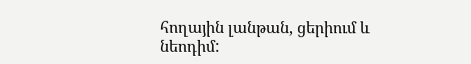հողային լանթան, ցերիում և նեոդիմ: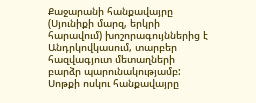Քաջարանի հանքավայրը (Սյունիքի մարզ, երկրի հարավում) խոշորագույններից է Անդրկովկասում, տարբեր հազվագյուտ մետաղների բարձր պարունակությամբ: Սոթքի ոսկու հանքավայրը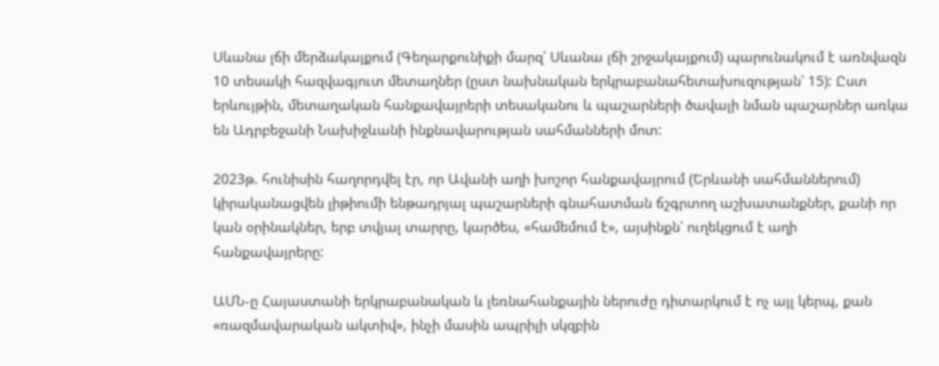Սևանա լճի մերձակայքում (Գեղարքունիքի մարզ՝ Սևանա լճի շրջակայքում) պարունակում է առնվազն 10 տեսակի հազվագյուտ մետաղներ (ըստ նախնական երկրաբանահետախուզության՝ 15): Ըստ երևույթին, մետաղական հանքավայրերի տեսականու և պաշարների ծավալի նման պաշարներ առկա են Ադրբեջանի Նախիջևանի ինքնավարության սահմանների մոտ:

2023թ. հունիսին հաղորդվել էր, որ Ավանի աղի խոշոր հանքավայրում (Երևանի սահմաններում) կիրականացվեն լիթիումի ենթադրյալ պաշարների գնահատման ճշգրտող աշխատանքներ, քանի որ կան օրինակներ, երբ տվյալ տարրը, կարծես, «համեմում է», այսինքն՝ ուղեկցում է աղի հանքավայրերը:

ԱՄՆ-ը Հայաստանի երկրաբանական և լեռնահանքային ներուժը դիտարկում է ոչ այլ կերպ, քան «ռազմավարական ակտիվ», ինչի մասին ապրիլի սկզբին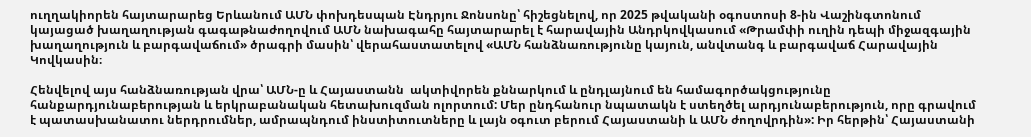ուղղակիորեն հայտարարեց Երևանում ԱՄՆ փոխդեսպան Էնդրյու Ջոնսոնը՝ հիշեցնելով, որ 2025 թվականի օգոստոսի 8-ին Վաշինգտոնում կայացած խաղաղության գագաթնաժողովում ԱՄՆ նախագահը հայտարարել է հարավային Անդրկովկասում «Թրամփի ուղին դեպի միջազգային խաղաղություն և բարգավաճում» ծրագրի մասին՝ վերահաստատելով «ԱՄՆ հանձնառությունը կայուն, անվտանգ և բարգավաճ Հարավային Կովկասին։

Հենվելով այս հանձնառության վրա՝ ԱՄՆ-ը և Հայաստանն  ակտիվորեն քննարկում և ընդլայնում են համագործակցությունը հանքարդյունաբերության և երկրաբանական հետախուզման ոլորտում: Մեր ընդհանուր նպատակն է ստեղծել արդյունաբերություն, որը գրավում է պատասխանատու ներդրումներ, ամրապնդում ինստիտուտները և լայն օգուտ բերում Հայաստանի և ԱՄՆ ժողովրդին»: Իր հերթին՝ Հայաստանի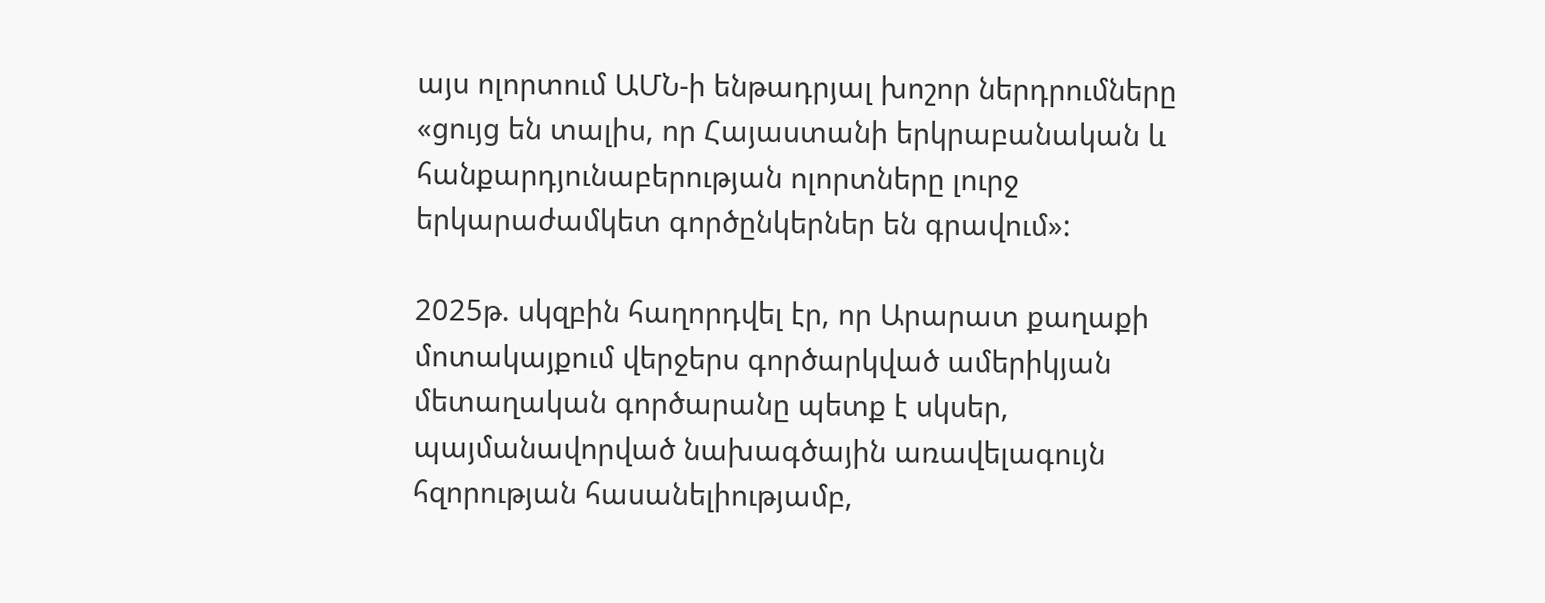այս ոլորտում ԱՄՆ-ի ենթադրյալ խոշոր ներդրումները «ցույց են տալիս, որ Հայաստանի երկրաբանական և հանքարդյունաբերության ոլորտները լուրջ երկարաժամկետ գործընկերներ են գրավում»:

2025թ. սկզբին հաղորդվել էր, որ Արարատ քաղաքի մոտակայքում վերջերս գործարկված ամերիկյան մետաղական գործարանը պետք է սկսեր, պայմանավորված նախագծային առավելագույն հզորության հասանելիությամբ,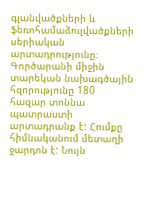գլանվածքների և ֆեռոհամաձուլվածքների սերիական արտադրությունը։ Գործարանի միջին տարեկան նախագծային հզորությունը 180 հազար տոննա պատրաստի արտադրանք է: Հումքը հիմնականում մետաղի ջարդոն է: Նույն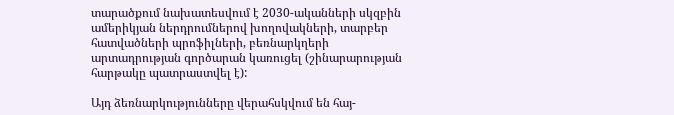տարածքում նախատեսվում է 2030-ականների սկզբին ամերիկյան ներդրումներով խողովակների, տարբեր հատվածների պրոֆիլների, բեռնարկղերի արտադրության գործարան կառուցել (շինարարության հարթակը պատրաստվել է):

Այդ ձեռնարկությունները վերահսկվում են հայ-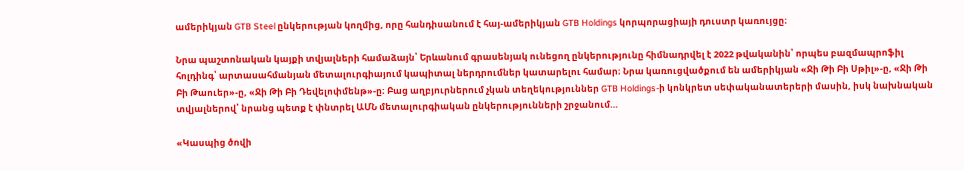ամերիկյան GTB Steel ընկերության կողմից, որը հանդիսանում է հայ-ամերիկյան GTB Holdings կորպորացիայի դուստր կառույցը։

Նրա պաշտոնական կայքի տվյալների համաձայն՝ Երևանում գրասենյակ ունեցող ընկերությունը հիմնադրվել է 2022 թվականին՝ որպես բազմապրոֆիլ հոլդինգ՝ արտասահմանյան մետալուրգիայում կապիտալ ներդրումներ կատարելու համար։ Նրա կառուցվածքում են ամերիկյան «Ջի Թի Բի Սթիլ»-ը, «Ջի Թի Բի Թաուեր»-ը, «Ջի Թի Բի Դեվելոփմենթ»-ը։ Բաց աղբյուրներում չկան տեղեկություններ GTB Holdings-ի կոնկրետ սեփականատերերի մասին, իսկ նախնական տվյալներով՝ նրանց պետք է փնտրել ԱՄՆ մետալուրգիական ընկերությունների շրջանում…

«Կասպից ծովի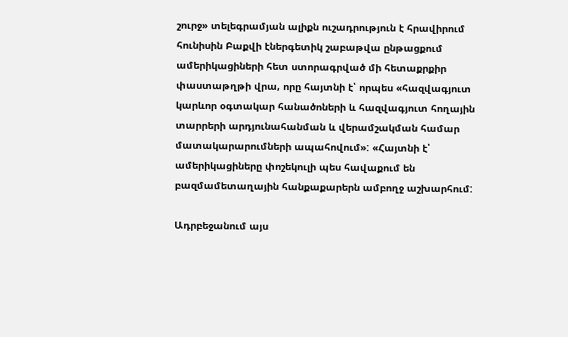շուրջ» տելեգրամյան ալիքն ուշադրություն է հրավիրում հունիսին Բաքվի էներգետիկ շաբաթվա ընթացքում ամերիկացիների հետ ստորագրված մի հետաքրքիր փաստաթղթի վրա, որը հայտնի է՝ որպես «հազվագյուտ կարևոր օգտակար հանածոների և հազվագյուտ հողային տարրերի արդյունահանման և վերամշակման համար մատակարարումների ապահովում»: «Հայտնի է՝ ամերիկացիները փոշեկուլի պես հավաքում են բազմամետաղային հանքաքարերն ամբողջ աշխարհում:

Ադրբեջանում այս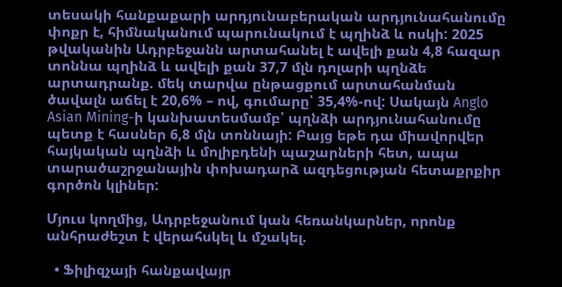տեսակի հանքաքարի արդյունաբերական արդյունահանումը փոքր է, հիմնականում պարունակում է պղինձ և ոսկի: 2025 թվականին Ադրբեջանն արտահանել է ավելի քան 4,8 հազար տոննա պղինձ և ավելի քան 37,7 մլն դոլարի պղնձե արտադրանք. մեկ տարվա ընթացքում արտահանման ծավալն աճել է 20,6% – ով, գումարը՝ 35,4%-ով: Սակայն Anglo Asian Mining-ի կանխատեսմամբ՝ պղնձի արդյունահանումը պետք է հասներ 6,8 մլն տոննայի: Բայց եթե դա միավորվեր հայկական պղնձի և մոլիբդենի պաշարների հետ, ապա տարածաշրջանային փոխադարձ ազդեցության հետաքրքիր գործոն կլիներ:

Մյուս կողմից, Ադրբեջանում կան հեռանկարներ, որոնք անհրաժեշտ է վերահսկել և մշակել.

  • Ֆիլիզչայի հանքավայր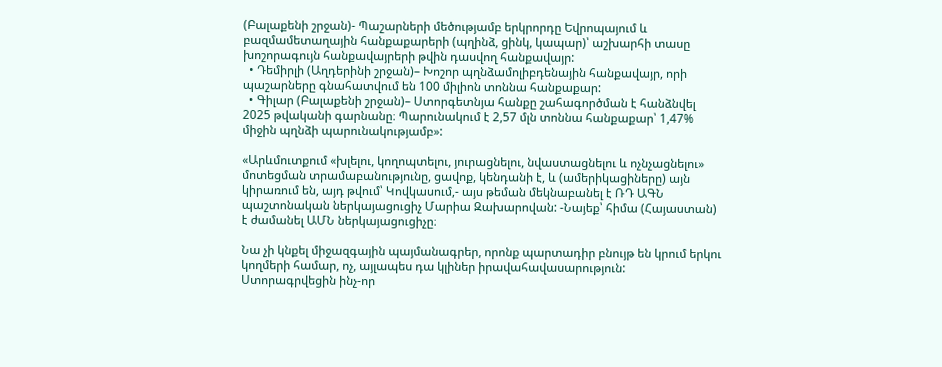(Բալաքենի շրջան)- Պաշարների մեծությամբ երկրորդը Եվրոպայում և բազմամետաղային հանքաքարերի (պղինձ, ցինկ, կապար)՝ աշխարհի տասը խոշորագույն հանքավայրերի թվին դասվող հանքավայր:
  • Դեմիրլի (Աղդերինի շրջան)– Խոշոր պղնձամոլիբդենային հանքավայր, որի պաշարները գնահատվում են 100 միլիոն տոննա հանքաքար:
  • Գիլար (Բալաքենի շրջան)– Ստորգետնյա հանքը շահագործման է հանձնվել 2025 թվականի գարնանը։ Պարունակում է 2,57 մլն տոննա հանքաքար՝ 1,47% միջին պղնձի պարունակությամբ»:

«Արևմուտքում «խլելու, կողոպտելու, յուրացնելու, նվաստացնելու և ոչնչացնելու» մոտեցման տրամաբանությունը, ցավոք, կենդանի է, և (ամերիկացիները) այն կիրառում են, այդ թվում՝ Կովկասում,- այս թեման մեկնաբանել է ՌԴ ԱԳՆ պաշտոնական ներկայացուցիչ Մարիա Զախարովան: -Նայեք՝ հիմա (Հայաստան) է ժամանել ԱՄՆ ներկայացուցիչը։

Նա չի կնքել միջազգային պայմանագրեր, որոնք պարտադիր բնույթ են կրում երկու կողմերի համար, ոչ, այլապես դա կլիներ իրավահավասարություն: Ստորագրվեցին ինչ-որ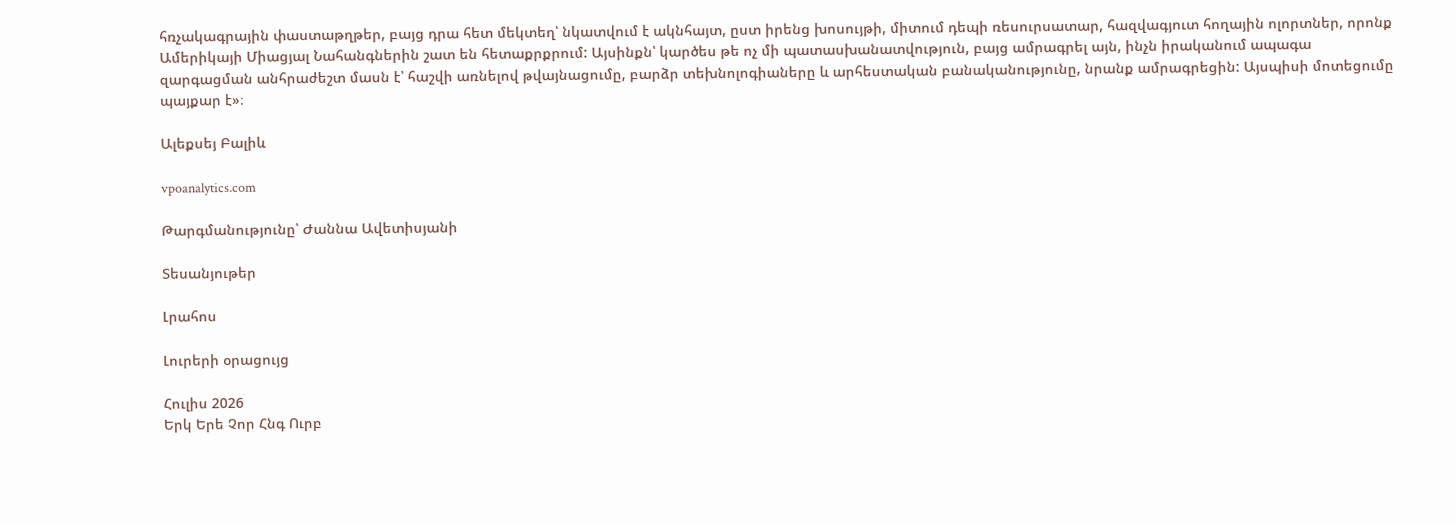հռչակագրային փաստաթղթեր, բայց դրա հետ մեկտեղ՝ նկատվում է ակնհայտ, ըստ իրենց խոսույթի, միտում դեպի ռեսուրսատար, հազվագյուտ հողային ոլորտներ, որոնք Ամերիկայի Միացյալ Նահանգներին շատ են հետաքրքրում: Այսինքն՝ կարծես թե ոչ մի պատասխանատվություն, բայց ամրագրել այն, ինչն իրականում ապագա զարգացման անհրաժեշտ մասն է՝ հաշվի առնելով թվայնացումը, բարձր տեխնոլոգիաները և արհեստական բանականությունը, նրանք ամրագրեցին: Այսպիսի մոտեցումը պայքար է»։

Ալեքսեյ Բալիև

vpoanalytics.com

Թարգմանությունը՝ Ժաննա Ավետիսյանի

Տեսանյութեր

Լրահոս

Լուրերի օրացույց

Հուլիս 2026
Երկ Երե Չոր Հնգ Ուրբ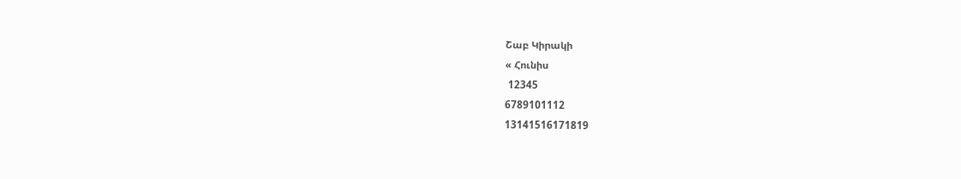Շաբ Կիրակի
« Հունիս
 12345
6789101112
13141516171819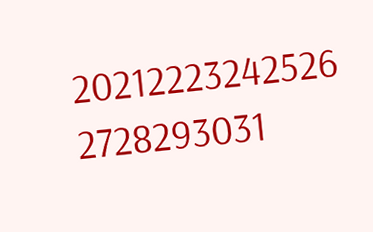20212223242526
2728293031